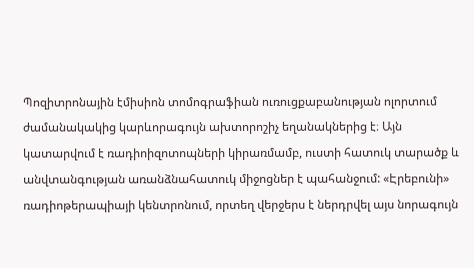Պոզիտրոնային էմիսիոն տոմոգրաֆիան ուռուցքաբանության ոլորտում ժամանակակից կարևորագույն ախտորոշիչ եղանակներից է։ Այն կատարվում է ռադիոիզոտոպների կիրառմամբ, ուստի հատուկ տարածք և անվտանգության առանձնահատուկ միջոցներ է պահանջում: «Էրեբունի» ռադիոթերապիայի կենտրոնում, որտեղ վերջերս է ներդրվել այս նորագույն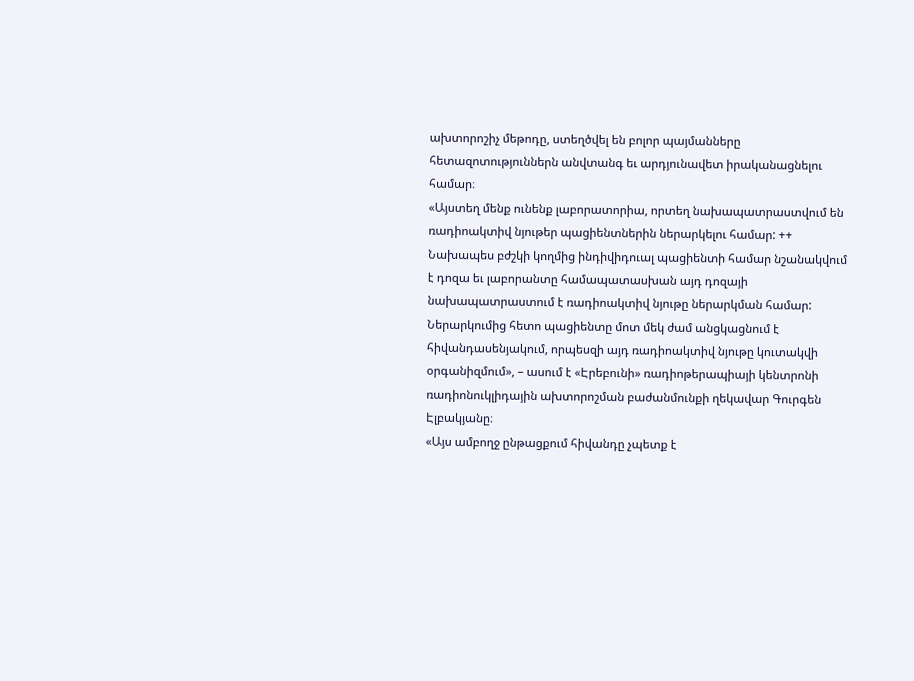ախտորոշիչ մեթոդը, ստեղծվել են բոլոր պայմանները հետազոտություններն անվտանգ եւ արդյունավետ իրականացնելու համար։
«Այստեղ մենք ունենք լաբորատորիա, որտեղ նախապատրաստվում են ռադիոակտիվ նյութեր պացիենտներին ներարկելու համար: ++ Նախապես բժշկի կողմից ինդիվիդուալ պացիենտի համար նշանակվում է դոզա եւ լաբորանտը համապատասխան այդ դոզայի նախապատրաստում է ռադիոակտիվ նյութը ներարկման համար: Ներարկումից հետո պացիենտը մոտ մեկ ժամ անցկացնում է հիվանդասենյակում, որպեսզի այդ ռադիոակտիվ նյութը կուտակվի օրգանիզմում», – ասում է «Էրեբունի» ռադիոթերապիայի կենտրոնի ռադիոնուկլիդային ախտորոշման բաժանմունքի ղեկավար Գուրգեն Էլբակյանը։
«Այս ամբողջ ընթացքում հիվանդը չպետք է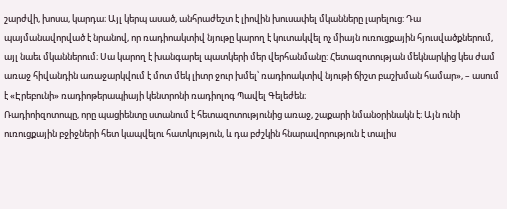շարժվի, խոսա, կարդա։ Այլ կերպ ասած, անհրաժեշտ է լիովին խուսափել մկանները լարելուց: Դա պայմանավորված է նրանով, որ ռադիոակտիվ նյութը կարող է կուտակվել ոչ միայն ուռուցքային հյուսվածքներում, այլ նաեւ մկաններում։ Սա կարող է խանգարել պատկերի մեր վերհանմանը: Հետազոտության մեկնարկից կես ժամ առաջ հիվանդին առաջարկվում է մոտ մեկ լիտր ջուր խմել՝ ռադիոակտիվ նյութի ճիշտ բաշխման համար», – ասում է «Էրեբունի» ռադիոթերապիայի կենտրոնի ռադիոլոգ Պավել Գելեժեն։
Ռադիոիզոտոպը, որը պացիենտը ստանում է հետազոտությունից առաջ, շաքարի նմանօրինակն է։ Այն ունի ուռուցքային բջիջների հետ կապվելու հատկություն, և դա բժշկին հնարավորություն է տալիս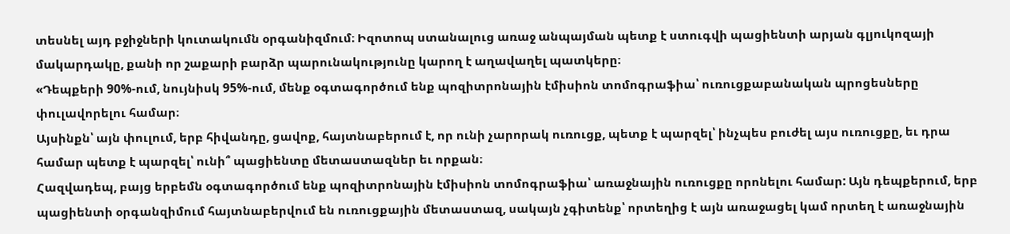տեսնել այդ բջիջների կուտակումն օրգանիզմում։ Իզոտոպ ստանալուց առաջ անպայման պետք է ստուգվի պացիենտի արյան գլյուկոզայի մակարդակը, քանի որ շաքարի բարձր պարունակությունը կարող է աղավաղել պատկերը։
«Դեպքերի 90%-ում, նույնիսկ 95%-ում, մենք օգտագործում ենք պոզիտրոնային էմիսիոն տոմոգրաֆիա՝ ուռուցքաբանական պրոցեսները փուլավորելու համար։
Այսինքն՝ այն փուլում, երբ հիվանդը, ցավոք, հայտնաբերում է, որ ունի չարորակ ուռուցք, պետք է պարզել՝ ինչպես բուժել այս ուռուցքը, եւ դրա համար պետք է պարզել՝ ունի՞ պացիենտը մետաստազներ եւ որքան։
Հազվադեպ, բայց երբեմն օգտագործում ենք պոզիտրոնային էմիսիոն տոմոգրաֆիա՝ առաջնային ուռուցքը որոնելու համար: Այն դեպքերում, երբ պացիենտի օրգանզիմում հայտնաբերվում են ուռուցքային մետաստազ, սակայն չգիտենք՝ որտեղից է այն առաջացել կամ որտեղ է առաջնային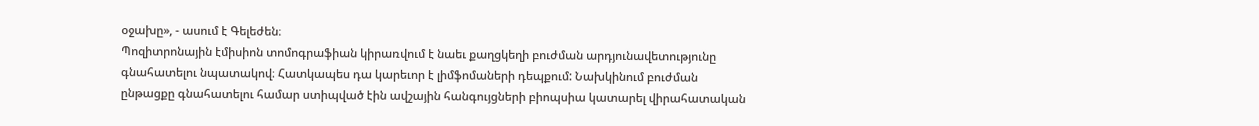օջախը», - ասում է Գելեժեն։
Պոզիտրոնային էմիսիոն տոմոգրաֆիան կիրառվում է նաեւ քաղցկեղի բուժման արդյունավետությունը գնահատելու նպատակով։ Հատկապես դա կարեւոր է լիմֆոմաների դեպքում: Նախկինում բուժման ընթացքը գնահատելու համար ստիպված էին ավշային հանգույցների բիոպսիա կատարել վիրահատական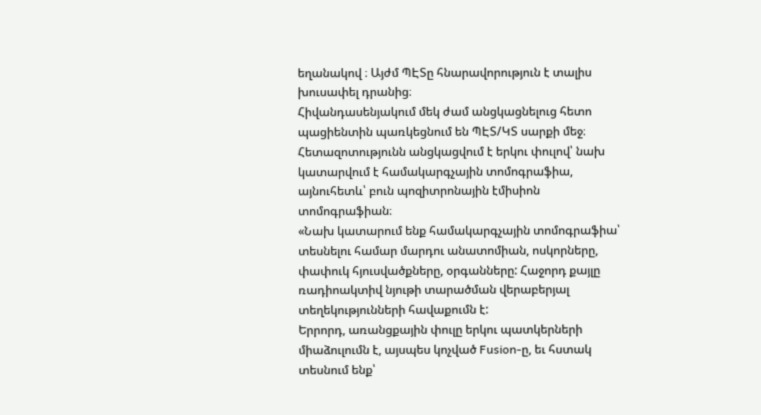եղանակով ։ Այժմ ՊԷՏը հնարավորություն է տալիս խուսափել դրանից։
Հիվանդասենյակում մեկ ժամ անցկացնելուց հետո պացիենտին պառկեցնում են ՊԷՏ/ԿՏ սարքի մեջ։ Հետազոտությունն անցկացվում է երկու փուլով՝ նախ կատարվում է համակարգչային տոմոգրաֆիա, այնուհետև՝ բուն պոզիտրոնային էմիսիոն տոմոգրաֆիան։
«Նախ կատարում ենք համակարգչային տոմոգրաֆիա՝ տեսնելու համար մարդու անատոմիան, ոսկորները, փափուկ հյուսվածքները, օրգանները: Հաջորդ քայլը ռադիոակտիվ նյութի տարածման վերաբերյալ տեղեկությունների հավաքումն է:
Երրորդ, առանցքային փուլը երկու պատկերների միաձուլումն է, այսպես կոչված Fusion-ը, եւ հստակ տեսնում ենք՝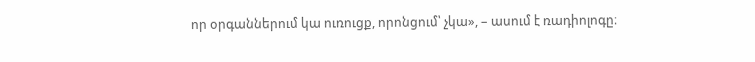որ օրգաններում կա ուռուցք, որոնցում՝ չկա», – ասում է ռադիոլոգը։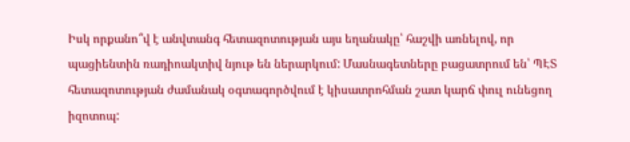Իսկ որքանո՞վ է անվտանգ հետազոտության այս եղանակը՝ հաշվի առնելով, որ պացիենտին ռադիոակտիվ նյութ են ներարկում: Մասնագետները բացատրում են՝ ՊԷՏ հետազոտության ժամանակ օգտագործվում է կիսատրոհման շատ կարճ փուլ ունեցող իզոտոպ: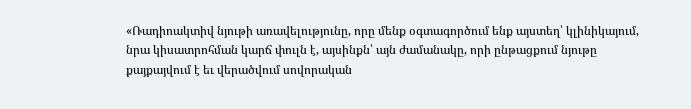«Ռադիոակտիվ նյութի առավելությունը, որը մենք օգտագործում ենք այստեղ՝ կլինիկայում, նրա կիսատրոհման կարճ փուլն է, այսինքն՝ այն ժամանակը, որի ընթացքում նյութը քայքայվում է եւ վերածվում սովորական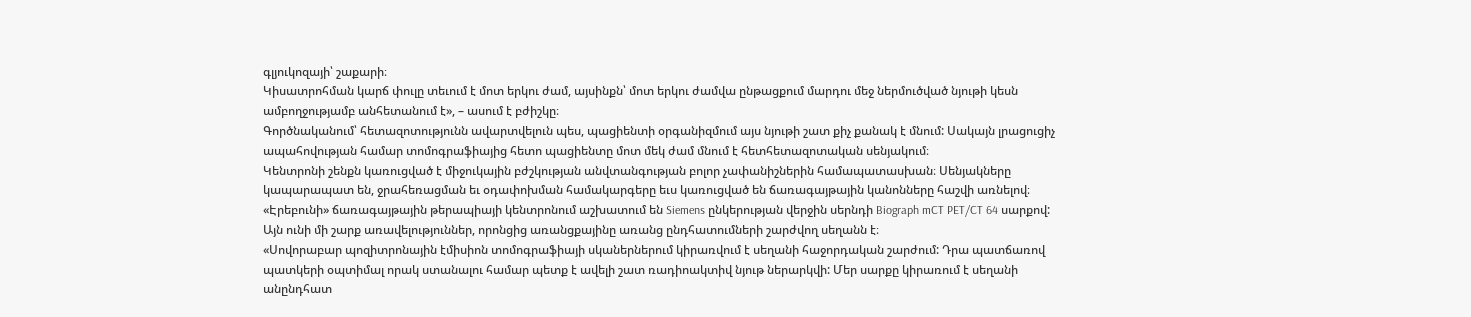գլյուկոզայի՝ շաքարի։
Կիսատրոհման կարճ փուլը տեւում է մոտ երկու ժամ, այսինքն՝ մոտ երկու ժամվա ընթացքում մարդու մեջ ներմուծված նյութի կեսն ամբողջությամբ անհետանում է», – ասում է բժիշկը։
Գործնականում՝ հետազոտությունն ավարտվելուն պես, պացիենտի օրգանիզմում այս նյութի շատ քիչ քանակ է մնում: Սակայն լրացուցիչ ապահովության համար տոմոգրաֆիայից հետո պացիենտը մոտ մեկ ժամ մնում է հետհետազոտական սենյակում։
Կենտրոնի շենքն կառուցված է միջուկային բժշկության անվտանգության բոլոր չափանիշներին համապատասխան։ Սենյակները կապարապատ են, ջրահեռացման եւ օդափոխման համակարգերը եւս կառուցված են ճառագայթային կանոնները հաշվի առնելով։
«Էրեբունի» ճառագայթային թերապիայի կենտրոնում աշխատում են Siemens ընկերության վերջին սերնդի Biograph mCT PET/CT 64 սարքով: Այն ունի մի շարք առավելություններ, որոնցից առանցքայինը առանց ընդհատումների շարժվող սեղանն է։
«Սովորաբար պոզիտրոնային էմիսիոն տոմոգրաֆիայի սկաներներում կիրառվում է սեղանի հաջորդական շարժում: Դրա պատճառով պատկերի օպտիմալ որակ ստանալու համար պետք է ավելի շատ ռադիոակտիվ նյութ ներարկվի: Մեր սարքը կիրառում է սեղանի անընդհատ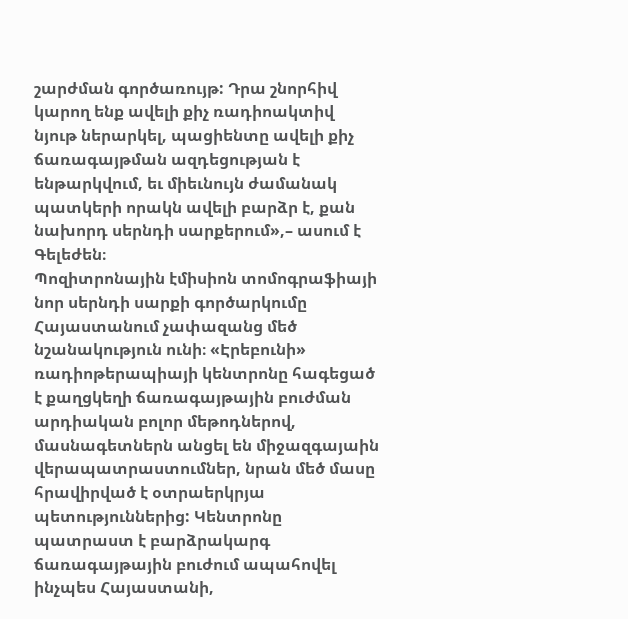շարժման գործառույթ: Դրա շնորհիվ կարող ենք ավելի քիչ ռադիոակտիվ նյութ ներարկել, պացիենտը ավելի քիչ ճառագայթման ազդեցության է ենթարկվում, եւ միեւնույն ժամանակ պատկերի որակն ավելի բարձր է, քան նախորդ սերնդի սարքերում»,– ասում է Գելեժեն։
Պոզիտրոնային էմիսիոն տոմոգրաֆիայի նոր սերնդի սարքի գործարկումը Հայաստանում չափազանց մեծ նշանակություն ունի։ «Էրեբունի» ռադիոթերապիայի կենտրոնը հագեցած է քաղցկեղի ճառագայթային բուժման արդիական բոլոր մեթոդներով, մասնագետներն անցել են միջազգայաին վերապատրաստումներ, նրան մեծ մասը հրավիրված է օտրաերկրյա պետություններից: Կենտրոնը պատրաստ է բարձրակարգ ճառագայթային բուժում ապահովել ինչպես Հայաստանի,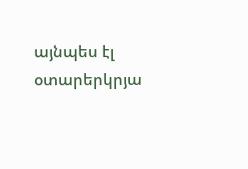այնպես էլ օտարերկրյա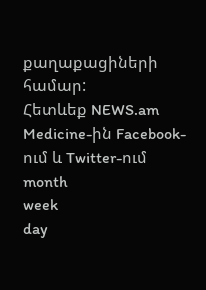քաղաքացիների համար:
Հետևեք NEWS.am Medicine-ին Facebook-ում և Twitter-ում
month
week
day